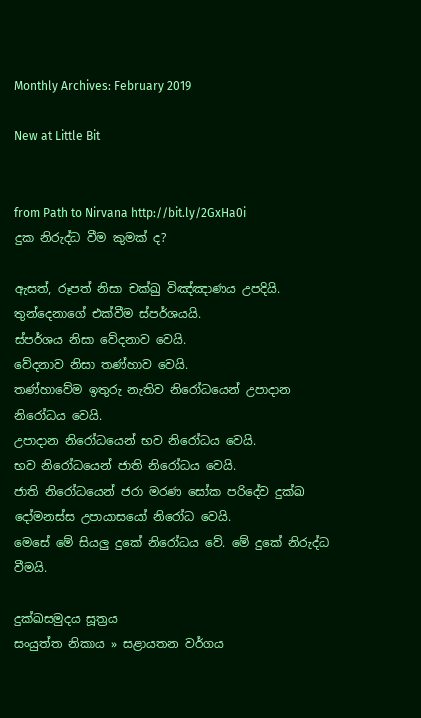Monthly Archives: February 2019

New at Little Bit


from Path to Nirvana http://bit.ly/2GxHa0i
දුක නිරුද්ධ වීම කුමක් ද?

ඇසත්, රූපත් නිසා චක්ඛු විඤ්ඤාණය උපදියි. තුන්දෙනාගේ එක්වීම ස්පර්ශයයි.
ස්පර්ශය නිසා වේදනාව වෙයි.
වේදනාව නිසා තණ්හාව වෙයි.
තණ්හාවේම ඉතුරු නැතිව නිරෝධයෙන් උපාදාන නිරෝධය වෙයි.
උපාදාන නිරෝධයෙන් භව නිරෝධය වෙයි.
භව නිරෝධයෙන් ජාති නිරෝධය වෙයි.
ජාති නිරෝධයෙන් ජරා මරණ සෝක පරිදේව දුක්ඛ දෝමනස්ස උපායාසයෝ නිරෝධ වෙයි.
මෙසේ මේ සියලු දුකේ නිරෝධය වේ. මේ දුකේ නිරුද්ධ වීමයි.

දුක්‌ඛසමුදය සූත්‍රය
සංයුත්‌ත නිකාය » සළායතන වර්ගය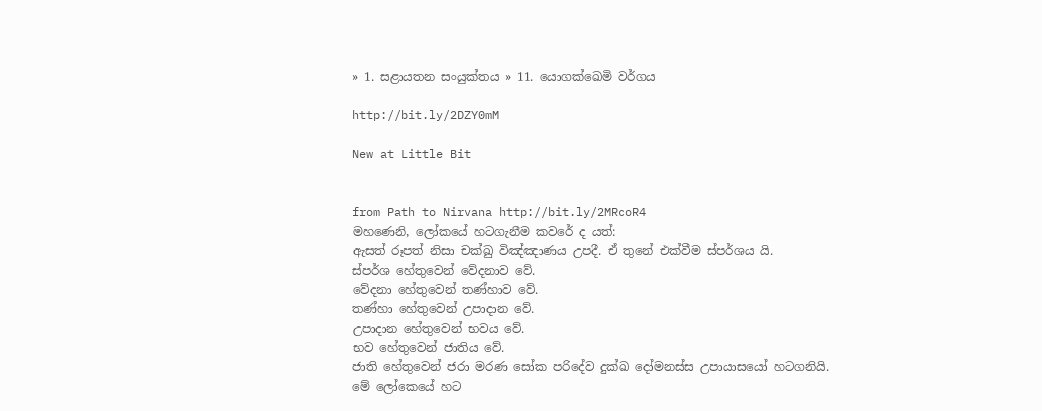» 1. සළායතන සංයුක්තය » 11. යොගක්‌ඛෙමි වර්ගය

http://bit.ly/2DZY0mM

New at Little Bit


from Path to Nirvana http://bit.ly/2MRcoR4
මහණෙනි, ලෝකයේ හටගැනීම කවරේ ද යත්:
ඇසත් රූපත් නිසා චක්ඛු විඤ්ඤාණය උපදී. ඒ තුනේ එක්වීම ස්පර්ශය යි.
ස්පර්ශ හේතුවෙන් වේදනාව වේ.
වේදනා හේතුවෙන් තණ්හාව වේ.
තණ්හා හේතුවෙන් උපාදාන වේ.
උපාදාන හේතුවෙන් භවය වේ.
භව හේතුවෙන් ජාතිය වේ.
ජාති හේතුවෙන් ජරා මරණ සෝක පරිදේව දුක්ඛ දෝමනස්ස උපායාසයෝ හටගනියි.
මේ ලෝකෙයේ හට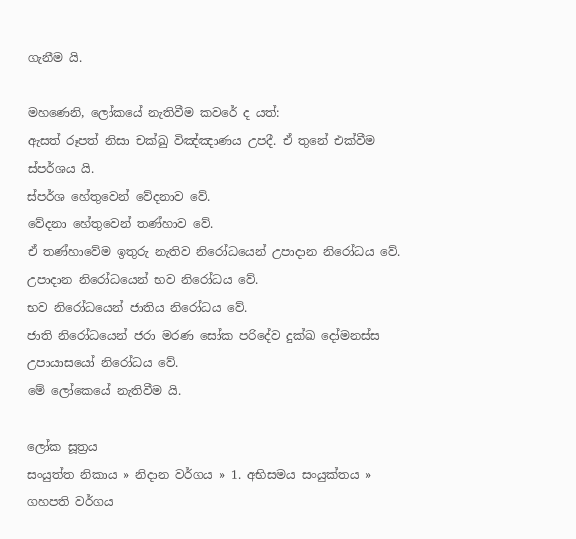ගැනීම යි.

මහණෙනි, ලෝකයේ නැතිවීම කවරේ ද යත්:
ඇසත් රූපත් නිසා චක්ඛු විඤ්ඤාණය උපදී. ඒ තුනේ එක්වීම ස්පර්ශය යි.
ස්පර්ශ හේතුවෙන් වේදනාව වේ.
වේදනා හේතුවෙන් තණ්හාව වේ.
ඒ තණ්හාවේම ඉතුරු නැතිව නිරෝධයෙන් උපාදාන නිරෝධය වේ.
උපාදාන නිරෝධයෙන් භව නිරෝධය වේ.
භව නිරෝධයෙන් ජාතිය නිරෝධය වේ.
ජාති නිරෝධයෙන් ජරා මරණ සෝක පරිදේව දුක්ඛ දෝමනස්ස උපායාසයෝ නිරෝධය වේ.
මේ ලෝකෙයේ නැතිවීම යි.

ලෝක සූත්‍රය
සංයුත්‌ත නිකාය » නිදාන වර්ගය » 1. අභිසමය සංයුක්තය » ගහපති වර්ගය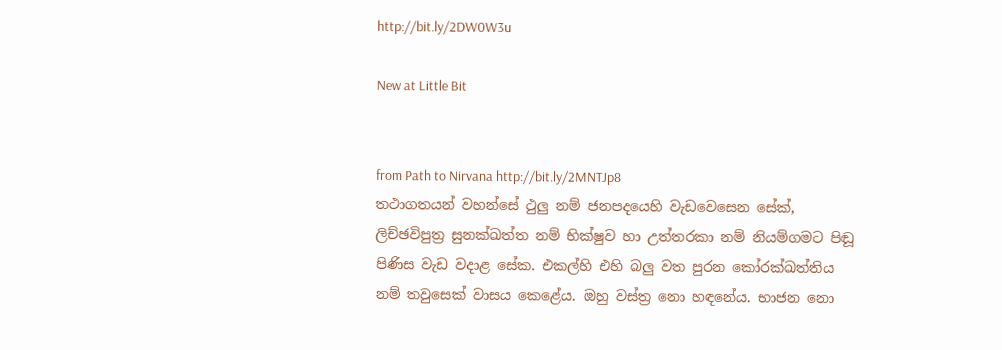http://bit.ly/2DW0W3u

New at Little Bit


from Path to Nirvana http://bit.ly/2MNTJp8
තථාගතයන් වහන්සේ ථුලු නම් ජනපදයෙහි වැඩවෙසෙන සේක්, ලිච්ඡවිපුත්‍ර සුනක්ඛත්ත නම් භික්ෂුව හා උත්තරකා නම් නියම්ගමට පිඬූ පිණිස වැඩ වදාළ සේක. එකල්හි එහි බලු වත පුරන කෝරක්ඛත්තිය නම් තවුසෙක් වාසය කෙළේය. ඔහු වස්ත්‍ර නො හඳනේය. භාජන නො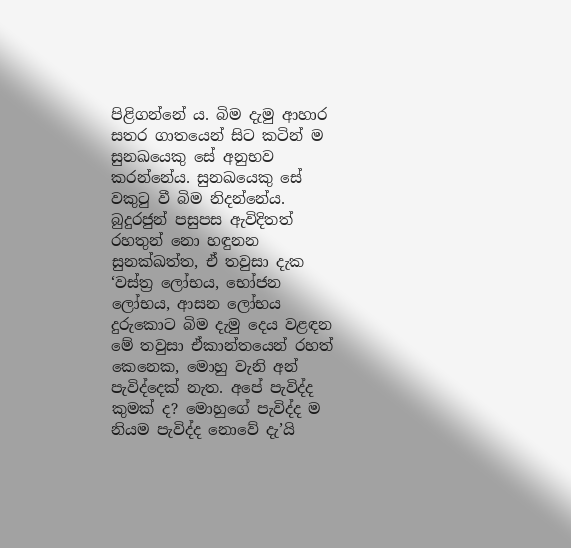පිළිගන්නේ ය. බිම දැමු ආහාර සතර ගාතයෙන් සිට කටින් ම සුනඛයෙකු සේ අනුභව කරන්නේය. සුනඛයෙකු සේ වකුටු වී බිම නිදන්නේය. බුදුරජුන් පසුපස ඇවිදිතත් රහතුන් නො හඳුනන සුනක්ඛත්ත, ඒ තවුසා දැක ‘වස්ත්‍ර ලෝභය, භෝජන ලෝභය, ආසන ලෝභය දුරුකොට බිම දැමු දෙය වළඳන මේ තවුසා ඒකාන්තයෙන් රහත් කෙනෙක, මොහු වැනි අන් පැවිද්දෙක් නැත. අපේ පැවිද්ද කුමක් ද? මොහුගේ පැවිද්ද ම නියම පැවිද්ද නොවේ දැ’යි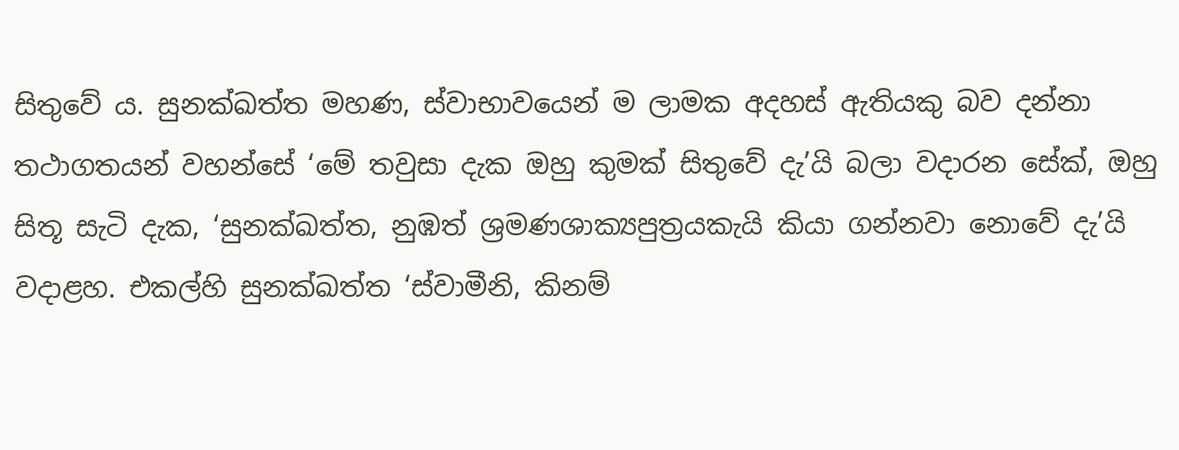සිතුවේ ය. සුනක්ඛත්ත මහණ, ස්වාභාවයෙන් ම ලාමක අදහස් ඇතියකු බව දන්නා තථාගතයන් වහන්සේ ‘මේ තවුසා දැක ඔහු කුමක් සිතුවේ දැ’යි බලා වදාරන සේක්, ඔහු සිතූ සැටි දැක, ‘සුනක්ඛත්ත, නුඹත් ශ්‍රමණශාක්‍යපුත්‍රයකැයි කියා ගන්නවා නොවේ දැ’යි වදාළහ. එකල්හි සුනක්ඛත්ත ‘ස්වාමීනි, කිනම්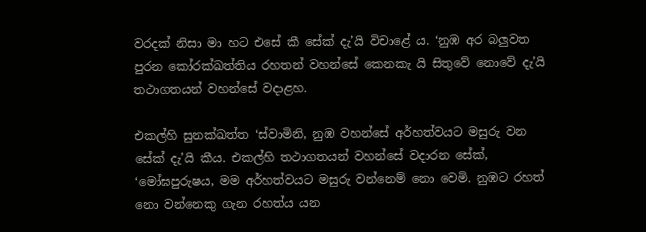වරදක් නිසා මා හට එසේ කී සේක් දැ’යි විචාළේ ය. ‘නුඹ අර බලුවත පුරන කෝරක්ඛත්තිය රහතන් වහන්සේ කෙනකැ යි සිතුවේ නොවේ දැ’යි තථාගතයන් වහන්සේ වදාළහ.

එකල්හි සුනක්ඛත්ත ‘ස්වාමිනි, නුඹ වහන්සේ අර්හත්වයට මසුරු වන සේක් දැ’යි කීය. එකල්හි තථාගතයන් වහන්සේ වදාරන සේක්, ‘මෝඝපුරුෂය, මම අර්හත්වයට මසුරු වන්නෙම් නො වෙමි. නුඹට රහත් නො වන්නෙකු ගැන රහත්ය යන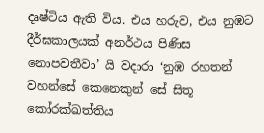දෘෂ්ටිය ඇති විය. එය හරුව, එය නුඹට දීර්ඝකාලයක් අනර්ථය පිණිස නොපවතීවා’ යි වදාරා ‘නුඹ රහතන් වහන්සේ කෙනෙකුන් සේ සිතූ කෝරක්ඛත්තිය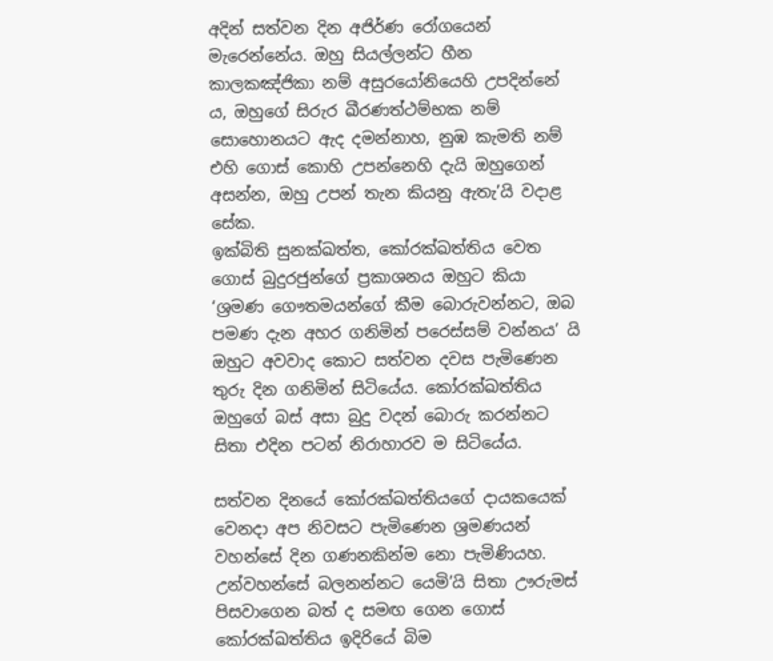අදින් සත්වන දින අජිර්ණ රෝගයෙන් මැරෙන්නේය. ඔහු සියල්ලන්ට හීන කාලකඤ්ජිකා නම් අසුරයෝනියෙහි උපදින්නේ ය, ඔහුගේ සිරුර ඛීරණත්ථම්භක නම් සොහොනයට ඇද දමන්නාහ, නුඹ කැමති නම් එහි ගොස් කොහි උපන්නෙහි දැයි ඔහුගෙන් අසන්න, ඔහු උපන් තැන කියනු ඇතැ’යි වදාළ සේක.
ඉක්බිති සුනක්ඛත්ත, කෝරක්ඛත්තිය වෙත ගොස් බුදුරජුන්ගේ ප්‍රකාශනය ඔහුට කියා ‘ශ්‍රමණ ගෞතමයන්ගේ කීම බොරුවන්නට, ඔබ පමණ දැන අහර ගනිමින් පරෙස්සම් වන්නය’ යි ඔහුට අවවාද කොට සත්වන දවස පැමිණෙන තුරු දින ගනිමින් සිටියේය. කෝරක්ඛත්තිය ඔහුගේ බස් අසා බුදු වදන් බොරු කරන්නට සිතා එදින පටන් නිරාහාරව ම සිටියේය.

සත්වන දිනයේ කෝරක්ඛත්තියගේ දායකයෙක් වෙනදා අප නිවසට පැමිණෙන ශ්‍රමණයන් වහන්සේ දින ගණනකින්ම නො පැමිණියහ. උන්වහන්සේ බලනන්නට යෙමි’යි සිතා ඌරුමස් පිසවාගෙන බත් ද සමඟ ගෙන ගොස් කෝරක්ඛත්තිය ඉදිරියේ බිම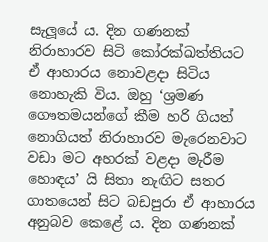සැලූයේ ය. දින ගණනක් නිරාහාරව සිටි කෝරක්ඛත්තියට ඒ ආහාරය නොවළදා සිටිය නොහැකි විය. ඔහු ‘ශ්‍රමණ ගෞතමයන්ගේ කීම හරි ගියත් නොගියත් නිරාහාරව මැරෙනවාට වඩා මට අහරක් වළදා මැරීම හොඳය’ යි සිතා නැඟිට සතර ගාතයෙන් සිට බඩපුරා ඒ ආහාරය අනුබව කෙළේ ය. දින ගණනක්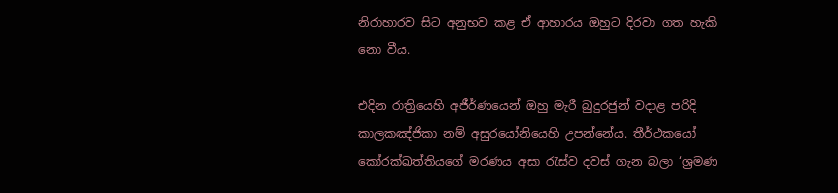නිරාහාරව සිට අනුභව කළ ඒ ආහාරය ඔහුට දිරවා ගත හැකි නො වීය.

එදින රාත්‍රියෙහි අජීර්ණයෙන් ඔහු මැරී බුදුරජුන් වදාළ පරිදි කාලකඤ්ජිකා නම් අසුරයෝනියෙහි උපන්නේය. තීර්ථකයෝ කෝරක්ඛත්තියගේ මරණය අසා රැස්ව දවස් ගැන බලා ‘ශ්‍රමණ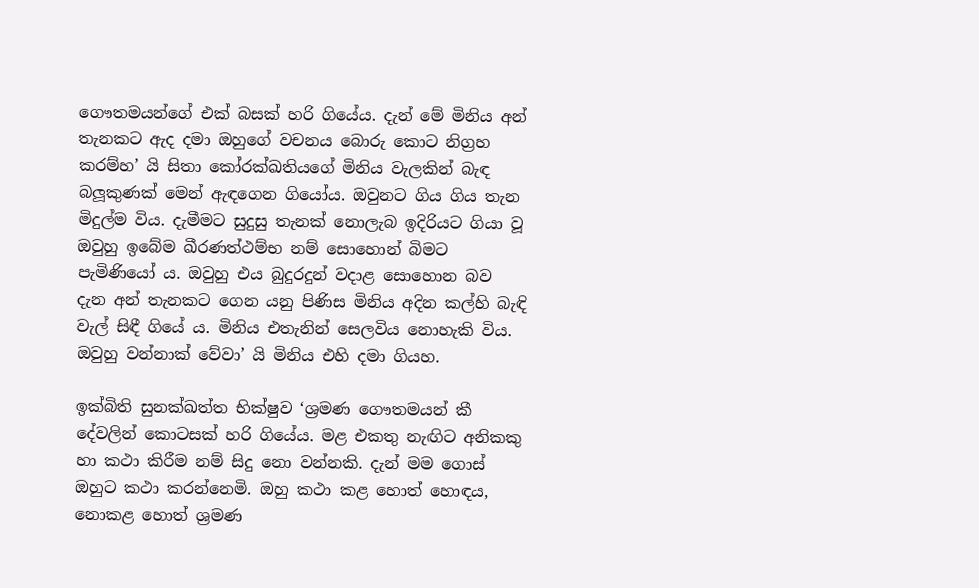ගෞතමයන්ගේ එක් බසක් හරි ගියේය. දැන් මේ මිනිය අන් තැනකට ඇද දමා ඔහුගේ වචනය බොරු කොට නිග්‍රහ කරම්හ’ යි සිතා කෝරක්ඛතියගේ මිනිය වැලකින් බැඳ බලූකුණක් මෙන් ඇඳගෙන ගියෝය. ඔවුනට ගිය ගිය තැන මිදුල්ම විය. දැමීමට සුදුසු තැනක් නොලැබ ඉදිරියට ගියා වූ ඔවුහු ඉබේම ඛීරණත්ථම්භ නම් සොහොන් බිමට පැමිණියෝ ය. ඔවුහු එය බුදුරදුන් වදාළ සොහොන බව දැන අන් තැනකට ගෙන යනු පිණිස මිනිය අදින කල්හි බැඳි වැල් සිඳී ගියේ ය. මිනිය එතැනින් සෙලවිය නොහැකි විය. ඔවුහු වන්නාක් වේවා’ යි මිනිය එහි දමා ගියහ.

ඉක්බිති සුනක්ඛත්ත භික්ෂුව ‘ශ්‍රමණ ගෞතමයන් කී දේවලින් කොටසක් හරි ගියේය. මළ එකතු නැඟිට අනිකකු හා කථා කිරීම නම් සිදු නො වන්නකි. දැන් මම ගොස් ඔහුට කථා කරන්නෙමි. ඔහු කථා කළ හොත් හොඳය, නොකළ හොත් ශ්‍රමණ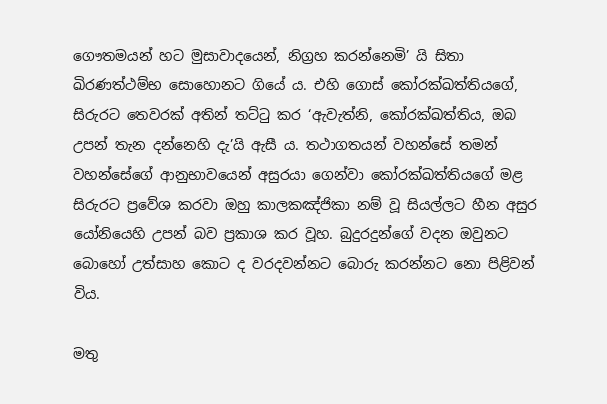ගෞතමයන් හට මුසාවාදයෙන්, නිග්‍රහ කරන්නෙමි’ යි සිතා ඛිරණත්ථම්භ සොහොනට ගියේ ය. එහි ගොස් කෝරක්ඛත්තියගේ, සිරුරට තෙවරක් අතින් තට්ටු කර ‘ඇවැත්නි, කෝරක්ඛත්තිය, ඔබ උපන් තැන දන්නෙහි දැ’යි ඇසී ය. තථාගතයන් වහන්සේ තමන් වහන්සේගේ ආනුභාවයෙන් අසුරයා ගෙන්වා කෝරක්ඛත්තියගේ මළ සිරුරට ප්‍රවේශ කරවා ඔහු කාලකඤ්ජිකා නම් වූ සියල්ලට හීන අසුර යෝනියෙහි උපන් බව ප්‍රකාශ කර වූහ. බුදුරදුන්ගේ වදන ඔවුනට බොහෝ උත්සාහ කොට ද වරදවන්නට බොරු කරන්නට නො පිළිවන් විය.

මතු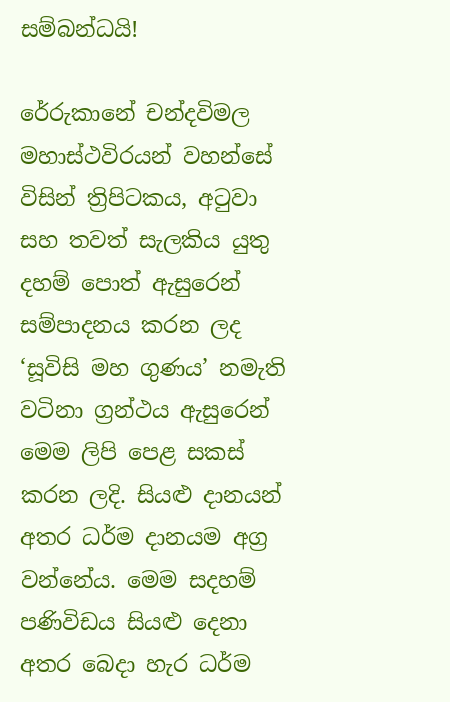සම්බන්ධයි!

රේරුකානේ චන්දවිමල මහාස්ථවිරයන් වහන්සේ විසින් ත්‍රිපිටකය, අටුවා සහ තවත් සැලකිය යුතු දහම් පොත් ඇසුරෙන් සම්පාදනය කරන ලද ‘සූවිසි මහ ගුණය’ නමැති වටිනා ග්‍රන්ථය ඇසුරෙන් මෙම ලිපි පෙළ සකස් කරන ලදි. සියළු දානයන් අතර ධර්ම දානයම අග්‍ර වන්නේය. මෙම සදහම් පණිවිඩය සියළු දෙනා අතර බෙදා හැර ධර්ම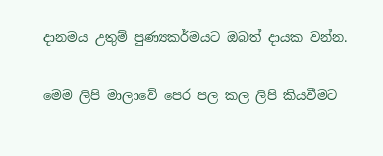දානමය උතුම් පුණ්‍යකර්මයට ඔබත් දායක වන්න.

මෙම ලිපි මාලාවේ පෙර පල කල ලිපි කියවීමට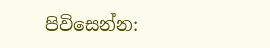පිවිසෙන්න: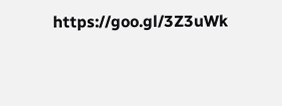https://goo.gl/3Z3uWk